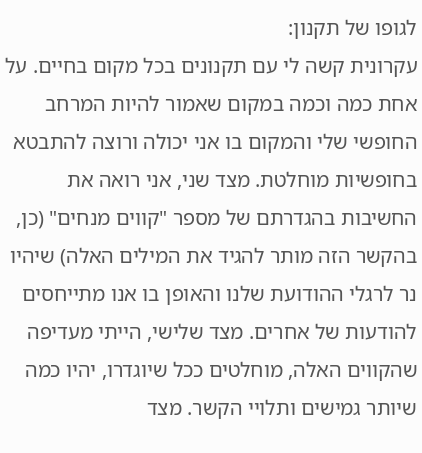לגופו של תקנון:
עקרונית קשה לי עם תקנונים בכל מקום בחיים. על אחת כמה וכמה במקום שאמור להיות המרחב החופשי שלי והמקום בו אני יכולה ורוצה להתבטא בחופשיות מוחלטת. מצד שני, אני רואה את החשיבות בהגדרתם של מספר "קווים מנחים" (כן, בהקשר הזה מותר להגיד את המילים האלה) שיהיו נר לרגלי ההודועת שלנו והאופן בו אנו מתייחסים להודעות של אחרים. מצד שלישי, הייתי מעדיפה שהקווים האלה, מוחלטים ככל שיוגדרו, יהיו כמה שיותר גמישים ותלויי הקשר. מצד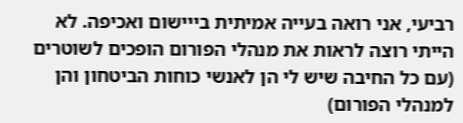רביעי, אני רואה בעייה אמיתית בייישום ואכיפה. לא הייתי רוצה לראות את מנהלי הפורום הופכים לשוטרים (עם כל החיבה שיש לי הן לאנשי כוחות הביטחון והן למנהלי הפורום)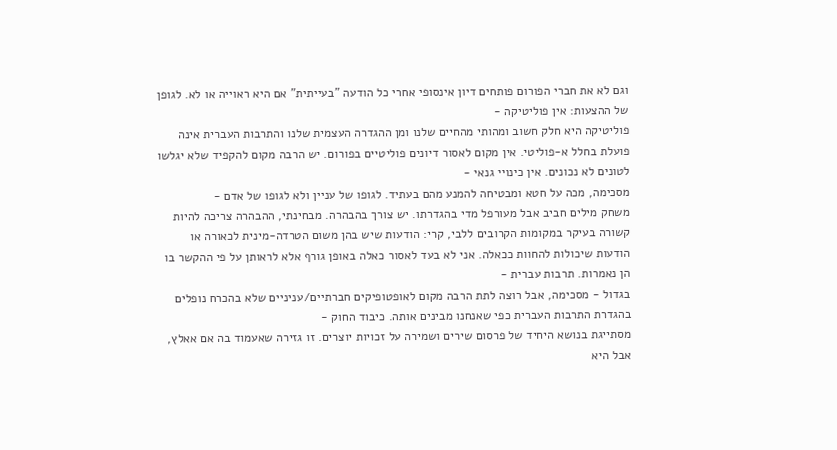וגם לא את חברי הפורום פותחים דיון אינסופי אחרי כל הודעה "בעייתית" אם היא ראוייה או לא. לגופן של ההצעות: אין פוליטיקה -
פוליטיקה היא חלק חשוב ומהותי מהחיים שלנו ומן ההגדרה העצמית שלנו והתרבות העברית אינה פועלת בחלל א-פוליטי. אין מקום לאסור דיונים פוליטיים בפורום. יש הרבה מקום להקפיד שלא יגלשו לטונים לא נכונים. אין כינויי גנאי -
מסכימה, מכה על חטא ומבטיחה להמנע מהם בעתיד. לגופו של עניין ולא לגופו של אדם -
משחק מילים חביב אבל מעורפל מדי בהגדרתו. יש צורך בהבהרה. מבחינתי, ההבהרה צריכה להיות קשורה בעיקר במקומות הקרובים ללבי, קרי: הודעות שיש בהן משום הטרדה-מינית לכאורה או הודעות שיכולות להחוות ככאלה. אני לא בעד לאסור כאלה באופן גורף אלא לראותן על פי ההקשר בו הן נאמרות. תרבות עברית -
בגדול - מסכימה, אבל רוצה לתת הרבה מקום לאופטופיקים חברתיים/עניניים שלא בהכרח נופלים בהגדרת התרבות העברית כפי שאנחנו מבינים אותה. כיבוד החוק -
מסתייגת בנושא היחיד של פרסום שירים ושמירה על זכויות יוצרים. זו גזירה שאעמוד בה אם אאלץ, אבל היא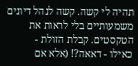תהיה לי קשה. קשה לנהל דיונים משמעותיים בלי לראות את הטקסטים. קבלת הזולת -
כאילו - דאאה?! (אלא אם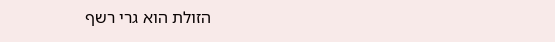הזולת הוא גרי רשף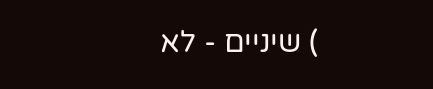) שיניים - לא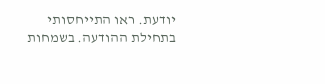יודעת. ראו התייחסותי בתחילת ההודעה. בשמחות